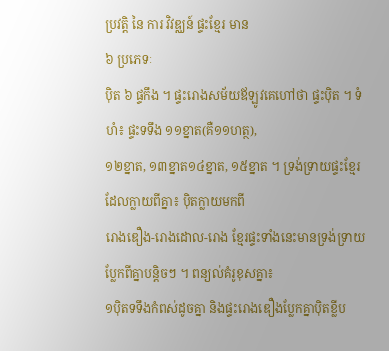ប្រវត្តិ នៃ ការ វិវឌ្ឈន៍ ផ្ទះខ្មែរ មាន
៦ ប្រភេទៈ
ប៉ិត ៦ ផ្ទកឹង ។ ផ្ទះរោងសម័យឪឡូវគេហៅថា ផ្ទះប៉ិត ។ ទំហំ៖ ផ្ទះទទឹង ១១ខ្នាត(គឺ១១ហត្ថ),
១២ខ្នាត, ១៣ខ្នាត១៤ខ្នាត, ១៥ខ្នាត ។ ទ្រង់ទ្រាយផ្ទះខ្មែរដែលក្លាយពីគ្នា៖ ប៉ិតក្លាយមកពី
រោងឌឿង-រោងដោល-រោង ខ្មែរផ្ទះទាំងនេះមានទ្រង់ទ្រាយប្លែកពីគ្នាបន្តិចៗ ។ ពន្យល់គំរូខុសគ្នា៖
១ប៉ិតទទឹងកំពស់ដូចគ្នា និងផ្ទះរោងឌឿងប្លែកគ្នាប៉ិតខ្លីប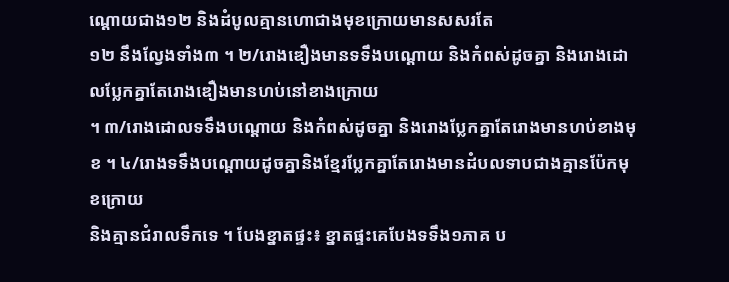ណ្តោយជាង១២ និងដំបូលគ្មានហោជាងមុខក្រោយមានសសរតែ
១២ នឹងល្វែងទាំង៣ ។ ២/រោងឌឿងមានទទឹងបណ្តោយ និងកំពស់ដូចគ្នា និងរោងដោលប្លែកគ្នាតែរោងឌឿងមានហប់នៅខាងក្រោយ
។ ៣/រោងដោលទទឹងបណ្តោយ និងកំពស់ដូចគ្នា និងរោងប្លែកគ្នាតែរោងមានហប់ខាងមុខ ។ ៤/រោងទទឹងបណ្តោយដូចគ្នានិងខ្មែរប្លែកគ្នាតែរោងមានដំបលទាបជាងគ្មានប៉ែកមុខក្រោយ
និងគ្មានជំរាលទឹកទេ ។ បែងខ្នាតផ្ទះ៖ ខ្នាតផ្ទះគេបែងទទឹង១ភាគ ប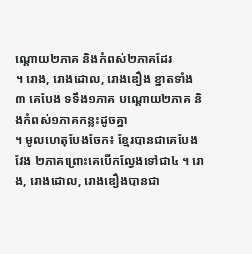ណ្តោយ២ភាគ និងកំពស់២ភាគដែរ
។ រោង, រោងដោល, រោងឌឿង ខ្នាតទាំង ៣ គេបែង ទទឹង១ភាគ បណ្តោយ២ភាគ និងកំពស់១ភាគកន្លះដូចគ្នា
។ មូលហេតុបែងចែក៖ ខ្មែរបានជាគេបែងវែង ២ភាគព្រោះគេបើកល្វែងទៅជា៤ ។ រោង, រោងដោល, រោងឌឿងបានជា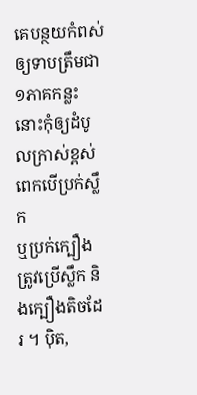គេបន្ថយកំពស់ឲ្យទាបត្រឹមជា ១ភាគកន្លះនោះកុំឲ្យដំបូលក្រាស់ខ្ពស់ពេកបើប្រក់ស្លឹក
ឬប្រក់ក្បឿងត្រូវប្រើស្លឹក និងក្បឿងតិចដែរ ។ ប៉ិត,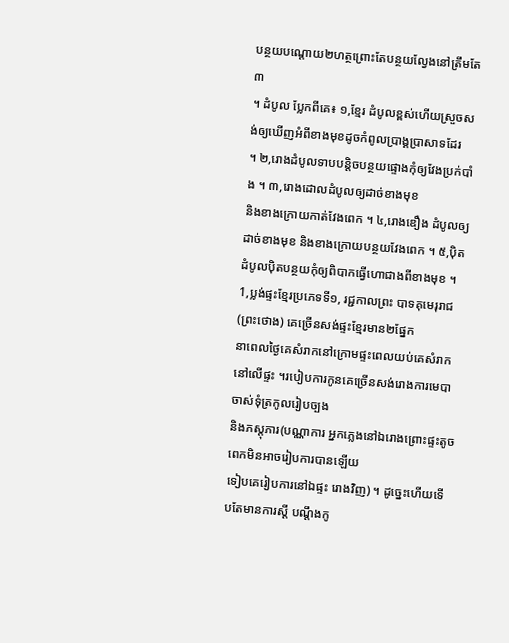បន្ថយបណ្តោយ២ហត្ថព្រោះតែបន្ថយល្វែងនៅត្រឹមតែ៣
។ ដំបូល ប្លែកពីគេ៖ ១,ខ្មែរ ដំបូលខ្ពស់ហើយស្រួចសង់ឲ្យឃើញអំពីខាងមុខដូចកំពូលប្រាង្គប្រាសាទដែរ
។ ២,រោងដំបូលទាបបន្តិចបន្ថយផ្ទោងកុំឲ្យវែងប្រក់បាំង ។ ៣,រោងដោលដំបូលឲ្យដាច់ខាងមុខ
និងខាងក្រោយកាត់វែងពេក ។ ៤,រោងឌឿង ដំបូលឲ្យដាច់ខាងមុខ និងខាងក្រោយបន្ថយវែងពេក ។ ៥,ប៉ិត
ដំបូលប៉ិតបន្ថយកុំឲ្យពិបាកធ្វើហោជាងពីខាងមុខ ។ 1,ប្លង់ផ្ទះខ្មែរប្រភេទទី១, រជ្ជកាលព្រះ បាទគុមេរុរាជ(ព្រះថោង) គេច្រើនសង់ផ្ទះខ្មែរមាន២ផ្នែក
នាពេលថ្ងៃគេសំរាកនៅក្រោមផ្ទះពេលយប់គេសំរាកនៅលើផ្ទះ ។របៀបការកូនគេច្រើនសង់រោងការមេបាចាស់ទុំត្រកូលរៀបច្បង
និងភស្តុភារ(បណ្ណាការ អ្នកភ្លេងនៅឯរោងព្រោះផ្ទះតូចពេកមិនអាចរៀបការបានឡើយ
ទៀបគេរៀបការនៅឯផ្ទះ រោងវិញ) ។ ដូច្នេះហើយទើបតែមានការស្តី បណ្តឹងកូ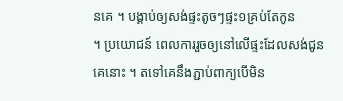នគេ ។ បង្គាប់ឲ្យសង់ផ្ទះតូចៗផ្ទះ១គ្រប់តែកូន
។ ប្រយោជន៍ ពេលការរួចឲ្យនៅលើផ្ទះដែលសង់ជូនគេនោះ ។ តទៅគេនឹងភ្ជាប់ពាក្យបើមិន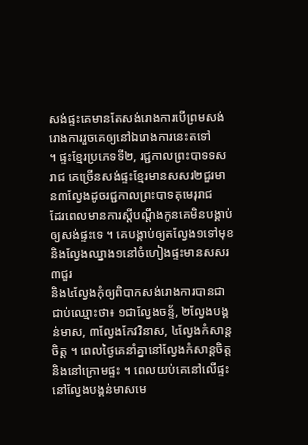សង់ផ្ទះគេមានតែសង់រោងការបើព្រមសង់រោងការរួចគេឲ្យនៅឯរោងការនេះតទៅ
។ ផ្ទះខ្មែរប្រភេទទី២, រជ្ជកាលព្រះបាទទសរាជ គេច្រើនសង់ផ្ទះខ្មែរមានសសរ២ជួរមាន៣ល្វែងដូចរជ្ជកាលព្រះបាទគុមេរុរាជ
ដែរពេលមានការស្តីបណ្តឹងកូនគេមិនបង្គាប់ឲ្យសង់ផ្ទះទេ ។ គេបង្គាប់ឲ្យតល្វែង១ទៅមុខនិងល្វែងឈ្នាង១នៅចំហៀងផ្ទះមានសសរ៣ជួរ
និង៤ល្វែងកុំឲ្យពិបាកសង់រោងការបានជាជាប់ឈ្មោះថា៖ ១ជាល្វែងចន្ទ័, ២ល្វែងបង្គន់មាស, ៣ល្វែងកែវវិនាស, ៤ល្វែងកំសាន្តចិត្ត ។ ពេលថ្ងៃគេនាំគ្នានៅល្វែងកំសាន្តចិត្ត
និងនៅក្រោមផ្ទះ ។ ពេលយប់គេនៅលើផ្ទះនៅល្វែងបង្គន់មាសមេ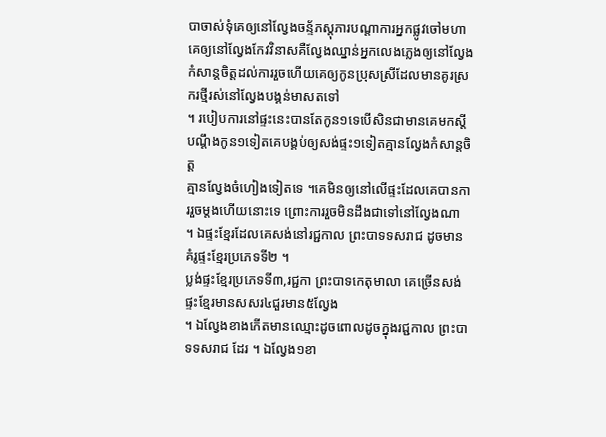បាចាស់ទុំគេឲ្យនៅល្វែងចន្ទ័ភស្តុភារបណ្តាការអ្នកផ្លូវចៅមហាគេឲ្យនៅល្វែងកែវវិនាសគឺល្វែងឈ្នាន់អ្នកលេងភ្លេងឲ្យនៅល្វែង
កំសាន្តចិត្តដល់ការរួចហើយគេឲ្យកូនប្រុសស្រីដែលមានគូរស្រករថ្មីរស់នៅល្វែងបង្គន់មាសតទៅ
។ របៀបការនៅផ្ទះនេះបានតែកូន១ទេបើសិនជាមានគេមកស្តីបណ្តឹងកូន១ទៀតគេបង្គប់ឲ្យសង់ផ្ទះ១ទៀតគ្មានល្វែងកំសាន្តចិត្ត
គ្មានល្វែងចំហៀងទៀតទេ ។គេមិនឲ្យនៅលើផ្ទះដែលគេបានការរួចម្តងហើយនោះទេ ព្រោះការរួចមិនដឹងជាទៅនៅល្វែងណា
។ ឯផ្ទះខ្មែរដែលគេសង់នៅរជ្ជកាល ព្រះបាទទសរាជ ដូចមានគំរូផ្ទះខ្មែរប្រភេទទី២ ។
ប្លង់ផ្ទះខ្មែរប្រភេទទី៣,រជ្ជកា ព្រះបាទកេតុមាលា គេច្រើនសង់ផ្ទះខ្មែរមានសសរ៤ជួរមាន៥ល្វែង
។ ឯល្វែងខាងកើតមានឈ្មោះដូចពោលដូចក្នុងរជ្ជកាល ព្រះបាទទសរាជ ដែរ ។ ឯល្វែង១ខា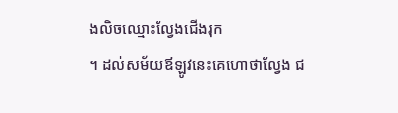ងលិចឈ្មោះល្វែងជើងរុក
។ ដល់សម័យឪឡូវនេះគេហោថាល្វែង ជ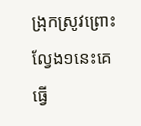ង្រុកស្រូវព្រោះល្វែង១នេះគេធ្វើ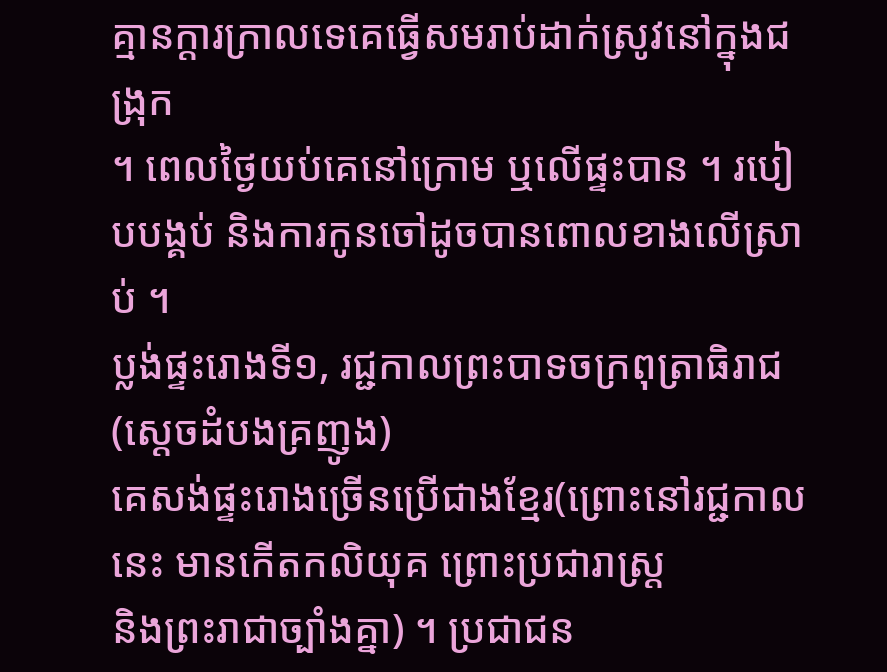គ្មានក្តារក្រាលទេគេធ្វើសមរាប់ដាក់ស្រូវនៅក្នុងជង្រុក
។ ពេលថ្ងៃយប់គេនៅក្រោម ឬលើផ្ទះបាន ។ របៀបបង្គប់ និងការកូនចៅដូចបានពោលខាងលើស្រាប់ ។
ប្លង់ផ្ទះរោងទី១, រជ្ជកាលព្រះបាទចក្រពុត្រាធិរាជ(ស្តេចដំបងគ្រញូង)
គេសង់ផ្ទះរោងច្រើនប្រើជាងខ្មែរ(ព្រោះនៅរជ្ជកាលនេះ មានកើតកលិយុគ ព្រោះប្រជារាស្ត្រ
និងព្រះរាជាច្បាំងគ្នា) ។ ប្រជាជន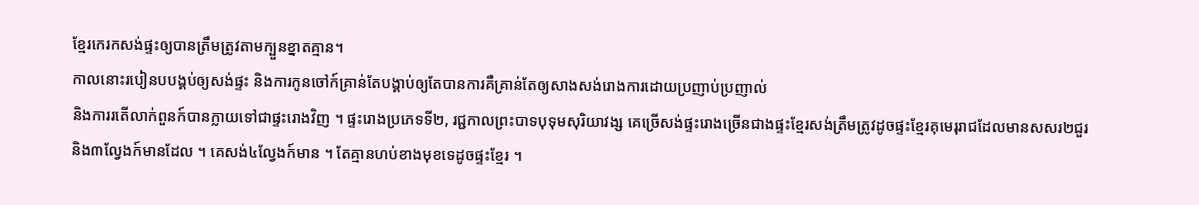ខ្មែរកេរកសង់ផ្ទះឲ្យបានត្រឹមត្រូវតាមក្បួនខ្នាតគ្មាន។
កាលនោះរបៀនបបង្គប់ឲ្យសង់ផ្ទះ និងការកូនចៅក៍គ្រាន់តែបង្គាប់ឲ្យតែបានការគឺគ្រាន់តែឲ្យសាងសង់រោងការដោយប្រញាប់ប្រញាល់
និងការរតើលាក់ពួនក៍បានក្លាយទៅជាផ្ទះរោងវិញ ។ ផ្ទះរោងប្រភេទទី២, រជ្ជកាលព្រះបាទបុទុមសុរិយាវង្ស គេច្រើសង់ផ្ទះរោងច្រើនជាងផ្ទះខ្មែរសង់ត្រឹមត្រូវដូចផ្ទះខ្មែរគុមេរុរាជដែលមានសសរ២ជួរ
និង៣ល្វែងក៍មានដែល ។ គេសង់៤ល្វែងក៍មាន ។ តែគ្មានហប់ខាងមុខទេដូចផ្ទះខ្មែរ ។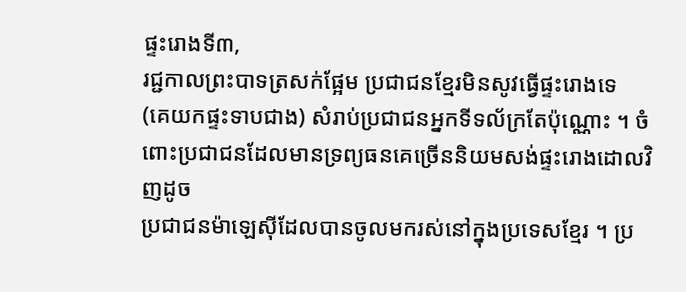ផ្ទះរោងទី៣,
រជ្ជកាលព្រះបាទត្រសក់ផ្អែម ប្រជាជនខ្មែរមិនសូវធ្វើផ្ទះរោងទេ
(គេយកផ្ទះទាបជាង) សំរាប់ប្រជាជនអ្នកទីទល័ក្រតែប៉ុណ្ណោះ ។ ចំពោះប្រជាជនដែលមានទ្រព្យធនគេច្រើននិយមសង់ផ្ទះរោងដោលវិញដូច
ប្រជាជនម៉ាឡេស៊ីដែលបានចូលមករស់នៅក្នុងប្រទេសខ្មែរ ។ ប្រ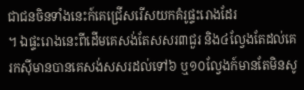ជាជនចិនទាំងនេះក៍គេជ្រើសរើសយកគំរូផ្ទះរោងដែរ
។ ឯផ្ទះរោងនេះពីដើមគេសង់តែសសរ៣ជួរ និង៤ល្វែងតែដល់គេរកស៊ីមានបានគេសង់សសរដល់ទៅ៦ ឬ១០ល្វែងក៍មានតែមិនសូ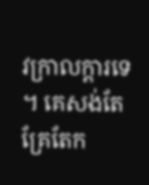វក្រាលក្តារទេ
។ គេសង់តែគ្រែតែក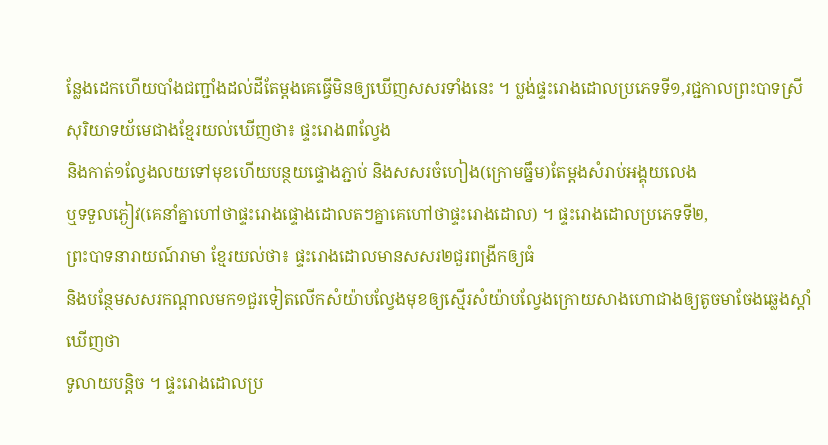ន្លែងដេកហើយបាំងជញ្ជាំងដល់ដីតែម្តងគេធ្វើមិនឲ្យឃើញសសរទាំងនេះ ។ ប្លង់ផ្ទះរោងដោលប្រភេទទី១,រជ្ជកាលព្រះបាទស្រីសុរិយាទយ័មេជាងខ្មែរយល់ឃើញថា៖ ផ្ទះរោង៣ល្វែង
និងកាត់១ល្វែងលយទៅមុខហើយបន្ថយផ្ទោងភ្ជាប់ និងសសរចំហៀង(ក្រោមធ្នឹម)តែម្តងសំរាប់អង្គុយលេង
ឬទទួលភ្ងៀវ(គេនាំគ្នាហៅថាផ្ទះរោងផ្ទោងដោលតៗគ្នាគេហៅថាផ្ទះរោងដោល) ។ ផ្ទះរោងដោលប្រភេទទី២,
ព្រះបាទនារាយណ៍រាមា ខ្មែរយល់ថា៖ ផ្ទះរោងដោលមានសសរ២ជួរពង្រីកឲ្យធំ
និងបន្ថែមសសរកណ្តាលមក១ជួរទៀតលើកសំយ៉ាបល្វែងមុខឲ្យស្មើរសំយ៉ាបល្វែងក្រោយសាងហោជាងឲ្យតូចមាចែងឆ្លេងស្តាំឃើញថា
ទូលាយបន្តិច ។ ផ្ទះរោងដោលប្រ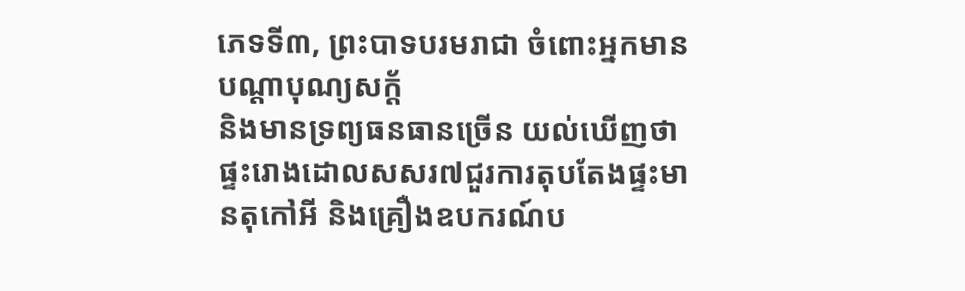ភេទទី៣, ព្រះបាទបរមរាជា ចំពោះអ្នកមានបណ្តាបុណ្យសក្ត័
និងមានទ្រព្យធនធានច្រើន យល់ឃើញថាផ្ទះរោងដោលសសរ៧ជួរការតុបតែងផ្ទះមានតុកៅអី និងគ្រឿងឧបករណ៍ប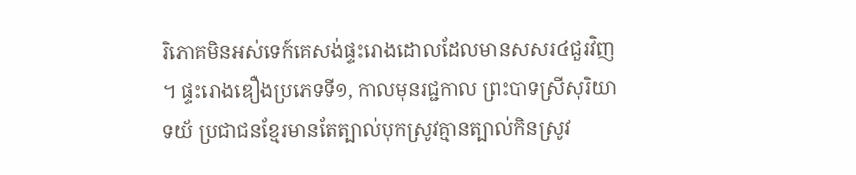រិភោគមិនអស់ទេក៍គេសង់ផ្ទះរោងដោលដែលមានសសរ៤ជួរវិញ
។ ផ្ទះរោងឌឿងប្រភេទទី១, កាលមុនរជ្ជកាល ព្រះបាទស្រីសុរិយា
ទយ័ ប្រជាជនខ្មែរមានតែត្បាល់បុកស្រូវគ្មានត្បាល់កិនស្រូវ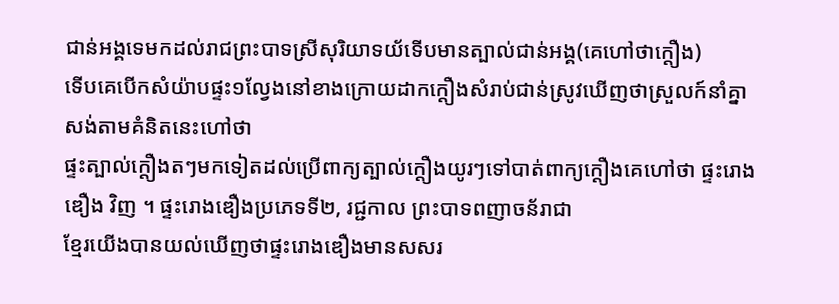ជាន់អង្គទេមកដល់រាជព្រះបាទស្រីសុរិយាទយ័ទើបមានត្បាល់ជាន់អង្គ(គេហៅថាក្តឿង)
ទើបគេបើកសំយ៉ាបផ្ទះ១ល្វែងនៅខាងក្រោយដាកក្តឿងសំរាប់ជាន់ស្រូវឃើញថាស្រួលក៍នាំគ្នាសង់តាមគំនិតនេះហៅថា
ផ្ទះត្បាល់ក្តឿងតៗមកទៀតដល់ប្រើពាក្យត្បាល់ក្តឿងយូរៗទៅបាត់ពាក្យក្តឿងគេហៅថា ផ្ទះរោងឌឿង វិញ ។ ផ្ទះរោងឌឿងប្រភេទទី២, រជ្ជកាល ព្រះបាទពញាចន័រាជា
ខ្មែរយើងបានយល់ឃើញថាផ្ទះរោងឌឿងមានសសរ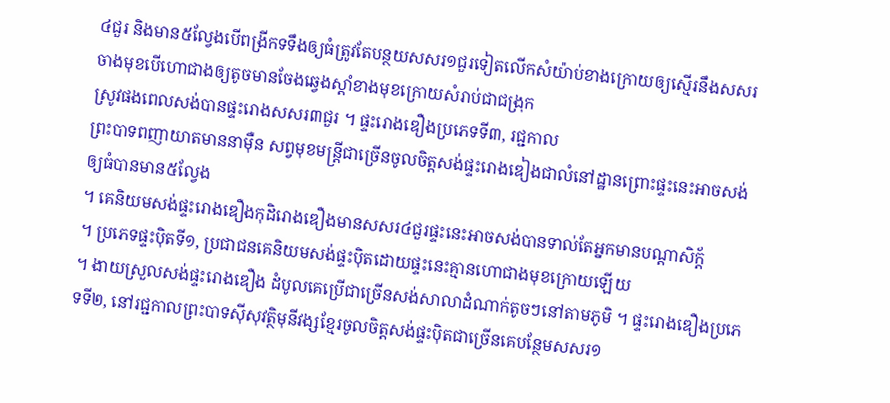៤ជួរ និងមាន៥ល្វែងបើពង្រីកទទឹងឲ្យធំត្រូវតែបន្ថយសសរ១ជួរទៀតលើកសំយ៉ាប់ខាងក្រោយឲ្យស្មើរនឹងសសរចាងមុខបើហោជាងឲ្យតូចមានចែងឆ្វេងស្តាំខាងមុខក្រោយសំរាប់ជាជង្រុក
ស្រូវផងពេលសង់បានផ្ទះរោងសសរ៣ជួរ ។ ផ្ទះរោងឌឿងប្រភេទទី៣, រជ្ជកាល
ព្រះបាទពញាយាតមាននាម៉ឺន សព្វមុខមន្ត្រីជាច្រើនចូលចិត្តសង់ផ្ទះរោងឌៀងជាលំនៅដ្ឋានព្រោះផ្ទះនេះអាចសង់ឲ្យធំបានមាន៥ល្វែង
។ គេនិយមសង់ផ្ទះរោងឌឿងកុដិរោងឌឿងមានសសរ៤ជួរផ្ទះនេះអាចសង់បានទាល់តែអ្នកមានបណ្តាសិក្ត័
។ ប្រភេទផ្ទះប៉ិតទី១, ប្រជាជនគេនិយមសង់ផ្ទះប៉ិតដោយផ្ទះនេះគ្មានហោជាងមុខក្រោយឡើយ
។ ងាយស្រួលសង់ផ្ទះរោងឌឿង ដំបូលគេប្រើជាច្រើនសង់សាលាដំណាក់តូចៗនៅតាមភូមិ ។ ផ្ទះរោងឌឿងប្រភេទទី២, នៅរជ្ជកាលព្រះបាទស៊ីសុវត្ថិមុនីវង្សខ្មែរចូលចិត្តសង់ផ្ទះប៉ិតជាច្រើនគេបន្ថែមសសរ១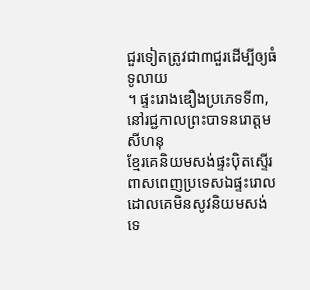ជួរទៀតត្រូវជា៣ជួរដើម្បីឲ្យធំទូលាយ
។ ផ្ទះរោងឌឿងប្រភេទទី៣, នៅរជ្ជកាលព្រះបាទនរោត្តមសីហនុ
ខ្មែរគេនិយមសង់ផ្ទះប៉ិតស្ទើរពាសពេញប្រទេសឯផ្ទះរោលដោលគេមិនសូវនិយមសង់ទេ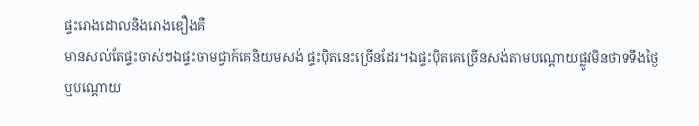ផ្ទះរោងដោលនិងរោងឌឿងគឺ
មានសល់តែផ្ទះចាស់ៗឯផ្ទះចាមជ្វាក៍គេនិយមសង់ ផ្ទះប៉ិតនេះច្រើនដែរ។ឯផ្ទះប៉ិតគេច្រើនសង់តាមបណ្តោយផ្លូវមិនថាទទឹងថ្ងៃ
ឬបណ្តោយ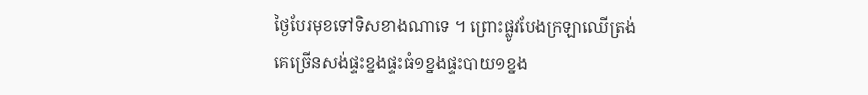ថ្ងៃបែរមុខទៅទិសខាងណាទេ ។ ព្រោះផ្លូវបែងក្រឡាឈើត្រង់គេច្រើនសង់ផ្ទះខ្នងផ្ទះធំ១ខ្នងផ្ទះបាយ១ខ្នង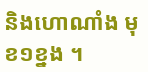និងហោណាំង មុខ១ខ្នង ។